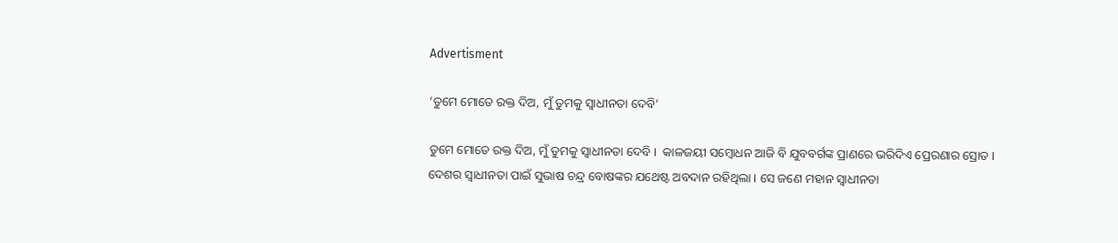Advertisment

‘ତୁମେ ମୋତେ ରକ୍ତ ଦିଅ, ମୁଁ ତୁମକୁ ସ୍ୱାଧୀନତା ଦେବି’

ତୁମେ ମୋତେ ରକ୍ତ ଦିଅ, ମୁଁ ତୁମକୁ ସ୍ୱାଧୀନତା ଦେବି ।  କାଳଜୟୀ ସମ୍ବୋଧନ ଆଜି ବି ଯୁବବର୍ଗଙ୍କ ପ୍ରାଣରେ ଭରିଦିଏ ପ୍ରେରଣାର ସ୍ରୋତ । ଦେଶର ସ୍ୱାଧୀନତା ପାଇଁ ସୁଭାଷ ଚନ୍ଦ୍ର ବୋଷଙ୍କର ଯଥେଷ୍ଟ ଅବଦାନ ରହିଥିଲା । ସେ ଜଣେ ମହାନ ସ୍ୱାଧୀନତା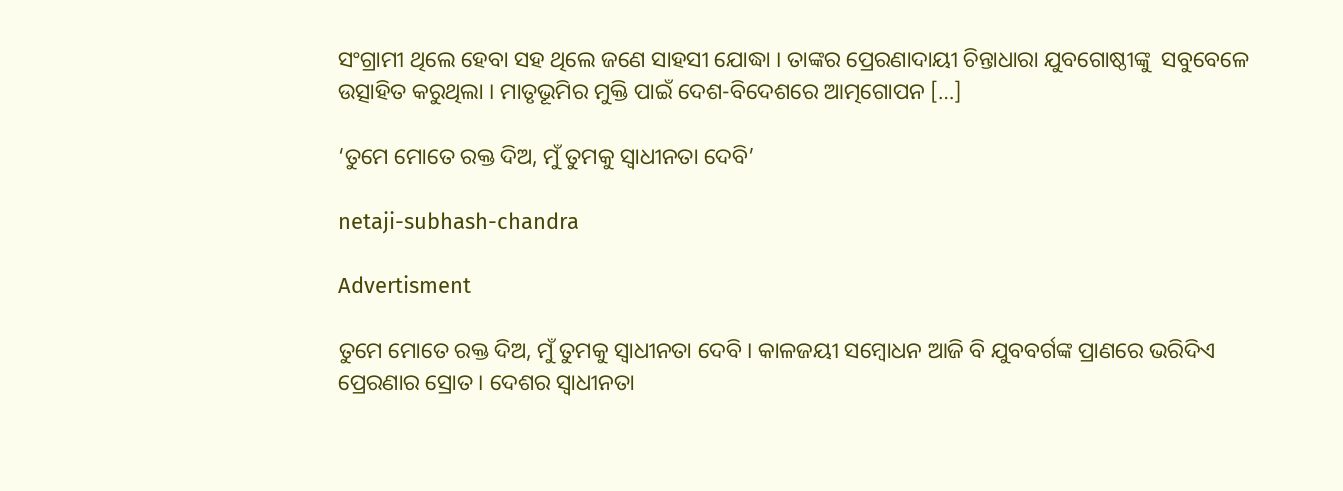ସଂଗ୍ରାମୀ ଥିଲେ ହେବା ସହ ଥିଲେ ଜଣେ ସାହସୀ ଯୋଦ୍ଧା । ତାଙ୍କର ପ୍ରେରଣାଦାୟୀ ଚିନ୍ତାଧାରା ଯୁବଗୋଷ୍ଠୀଙ୍କୁ  ସବୁବେଳେ ଉତ୍ସାହିତ କରୁଥିଲା । ମାତୃଭୂମିର ମୁକ୍ତି ପାଇଁ ଦେଶ-ବିଦେଶରେ ଆତ୍ମଗୋପନ […]

‘ତୁମେ ମୋତେ ରକ୍ତ ଦିଅ, ମୁଁ ତୁମକୁ ସ୍ୱାଧୀନତା ଦେବି’

netaji-subhash-chandra

Advertisment

ତୁମେ ମୋତେ ରକ୍ତ ଦିଅ, ମୁଁ ତୁମକୁ ସ୍ୱାଧୀନତା ଦେବି । କାଳଜୟୀ ସମ୍ବୋଧନ ଆଜି ବି ଯୁବବର୍ଗଙ୍କ ପ୍ରାଣରେ ଭରିଦିଏ ପ୍ରେରଣାର ସ୍ରୋତ । ଦେଶର ସ୍ୱାଧୀନତା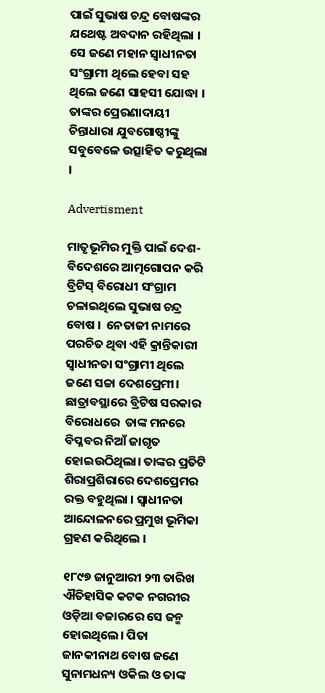ପାଇଁ ସୁଭାଷ ଚନ୍ଦ୍ର ବୋଷଙ୍କର ଯଥେଷ୍ଟ ଅବଦାନ ରହିଥିଲା । ସେ ଜଣେ ମହାନ ସ୍ୱାଧୀନତା ସଂଗ୍ରାମୀ ଥିଲେ ହେବା ସହ ଥିଲେ ଜଣେ ସାହସୀ ଯୋଦ୍ଧା । ତାଙ୍କର ପ୍ରେରଣାଦାୟୀ ଚିନ୍ତାଧାରା ଯୁବଗୋଷ୍ଠୀଙ୍କୁ  ସବୁବେଳେ ଉତ୍ସାହିତ କରୁଥିଲା ।

Advertisment

ମାତୃଭୂମିର ମୁକ୍ତି ପାଇଁ ଦେଶ-ବିଦେଶରେ ଆତ୍ମଗୋପନ କରି ବ୍ରିଟିସ୍‌ ବିରୋଧୀ ସଂଗ୍ରାମ ଚଳାଇଥିଲେ ସୁଭାଷ ଚନ୍ଦ୍ର ବୋଷ ।  ନେତାଜୀ ନାମରେ ପରଚିତ ଥିବା ଏହି କ୍ରାନ୍ତିକାରୀ ସ୍ୱାଧୀନତା ସଂଗ୍ରାମୀ ଥିଲେ ଜଣେ ସଚ୍ଚା ଦେଶପ୍ରେମୀ।  ଛାତ୍ରାବସ୍ଥାରେ ବ୍ରିଟିଷ ସରକାର ବିରୋଧରେ  ତାଙ୍କ ମନରେ ବିପ୍ଳବର ନିଆଁ ଜାଗୃତ ହୋଇଉଠିଥିଲା। ତାଙ୍କର ପ୍ରତିଟି ଶିରାପ୍ରଶିରାରେ ଦେଶପ୍ରେମର ରକ୍ତ ବହୁଥିଲା । ସ୍ୱାଧୀନତା ଆନ୍ଦୋଳନରେ ପ୍ରମୁଖ ଭୂମିକା ଗ୍ରହଣ କରିଥିଲେ ।

୧୮୯୭ ଜାନୁଆରୀ ୨୩ ତାରିଖ ଐତିହାସିକ କଟକ ନଗରୀର ଓଡ଼ିଆ ବଜାରରେ ସେ ଜନ୍ମ ହୋଇଥିଲେ। ପିତା ଜାନକୀନାଥ ବୋଷ ଜଣେ ସୁନାମଧନ୍ୟ ଓକିଲ ଓ ତାଙ୍କ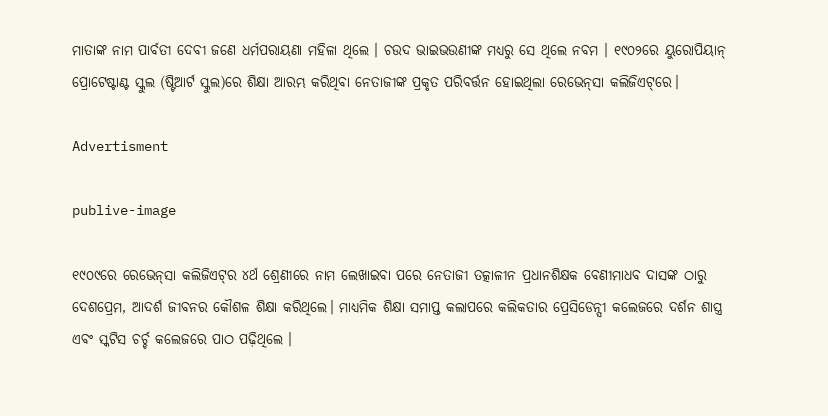ମାତାଙ୍କ ନାମ ପାର୍ବତୀ ଦେବୀ ଜଣେ ଧର୍ମପରାୟଣା ମହିଳା ଥିଲେ । ଚଉଦ ଭାଇଭଉଣୀଙ୍କ ମଧ୍ୟରୁ ସେ ଥିଲେ ନବମ । ୧୯୦୨ରେ ୟୁରୋପିୟାନ୍‌ ପ୍ରୋଟେଷ୍ଟାଣ୍ଟ ସ୍କୁଲ (ଷ୍ଟିଆର୍ଟ ସ୍କୁଲ)ରେ ଶିକ୍ଷା ଆରମ୍ଭ କରିଥିବା ନେତାଜୀଙ୍କ ପ୍ରକୃତ ପରିବର୍ତ୍ତନ ହୋଇଥିଲା ରେଭେନ୍‌ସା କଲିଜିଏଟ୍‌ରେ।

Advertisment

publive-image

୧୯୦୯ରେ ରେଭେନ୍‌ସା କଲିଜିଏଟ୍‌ର ୪ର୍ଥ ଶ୍ରେଣୀରେ ନାମ ଲେଖାଇବା ପରେ ନେତାଜୀ ତତ୍କାଳୀନ ପ୍ରଧାନଶିକ୍ଷକ ବେଣୀମାଧବ ଦାସଙ୍କ ଠାରୁ ଦେଶପ୍ରେମ, ଆଦର୍ଶ ଜୀବନର କୌଶଳ ଶିକ୍ଷା କରିଥିଲେ। ମାଧ୍ୟମିକ ଶିକ୍ଷା ସମାପ୍ତ କଲାପରେ କଲିକତାର ପ୍ରେସିଡେନ୍ସୀ କଲେଜରେ ଦର୍ଶନ ଶାସ୍ତ୍ର ଏବଂ ସ୍କଟିସ ଚର୍ଚ୍ଚ କଲେଜରେ ପାଠ ପଢ଼ିଥିଲେ ।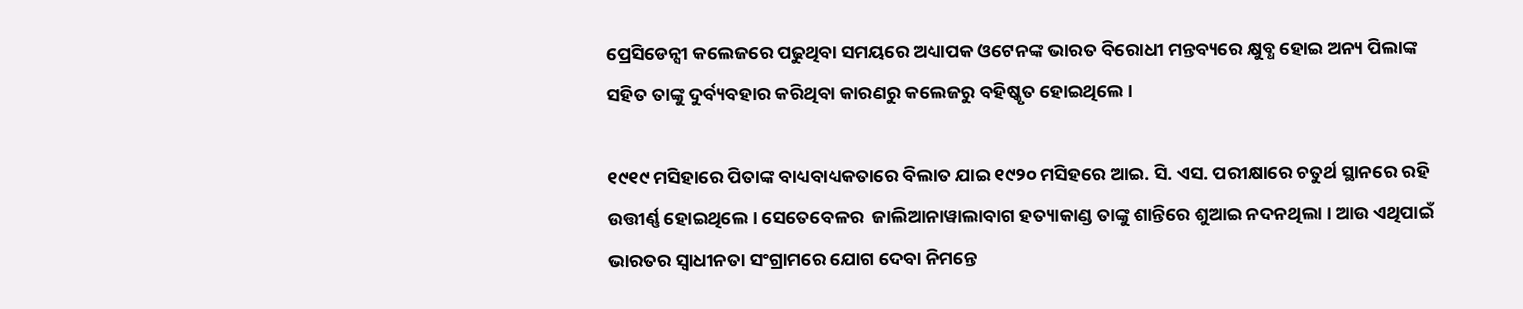ପ୍ରେସିଡେନ୍ସୀ କଲେଜରେ ପଢୁଥିବା ସମୟରେ ଅଧ୍ୟାପକ ଓଟେନଙ୍କ ଭାରତ ବିରୋଧୀ ମନ୍ତବ୍ୟରେ କ୍ଷୁବ୍ଧ ହୋଇ ଅନ୍ୟ ପିଲାଙ୍କ ସହିତ ତାଙ୍କୁ ଦୁର୍ବ୍ୟବହାର କରିଥିବା କାରଣରୁ କଲେଜରୁ ବହିଷ୍କୃତ ହୋଇଥିଲେ ।

୧୯୧୯ ମସିହାରେ ପିତାଙ୍କ ବାଧ୍ୟବାଧ୍ୟକତାରେ ବିଲାତ ଯାଇ ୧୯୨୦ ମସିହରେ ଆଇ. ସି. ଏସ. ପରୀକ୍ଷାରେ ଚତୁର୍ଥ ସ୍ଥାନରେ ରହି ଉତ୍ତୀର୍ଣ୍ଣ ହୋଇଥିଲେ । ସେତେବେଳର  ଜାଲିଆନାୱାଲାବାଗ ହତ୍ୟାକାଣ୍ଡ ତାଙ୍କୁ ଶାନ୍ତିରେ ଶୁଆଇ ନଦନଥିଲା । ଆଉ ଏଥିପାଇଁ ଭାରତର ସ୍ୱାଧୀନତା ସଂଗ୍ରାମରେ ଯୋଗ ଦେବା ନିମନ୍ତେ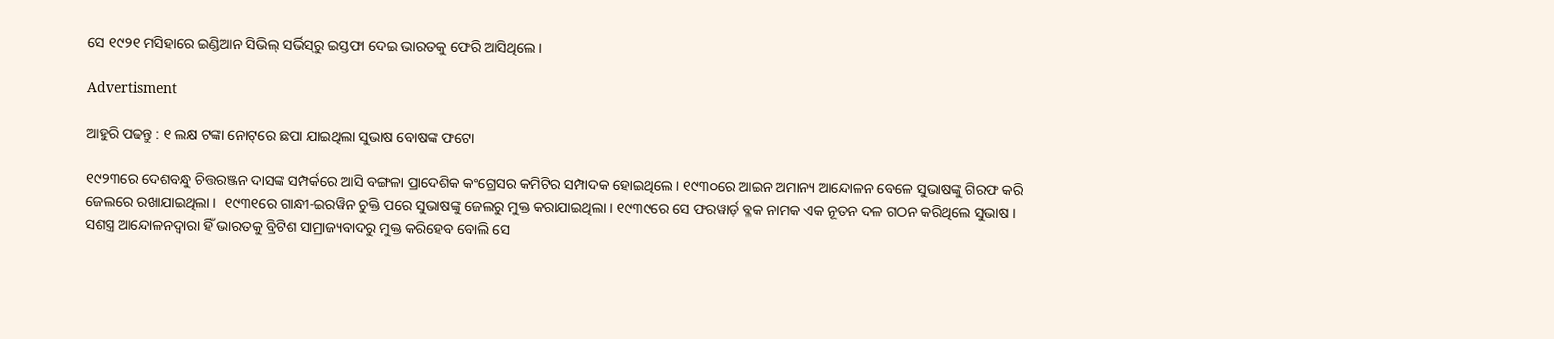ସେ ୧୯୨୧ ମସିହାରେ ଇଣ୍ଡିଆନ ସିଭିଲ୍‌ ସର୍ଭିସ୍‌ରୁ ଇସ୍ତଫା ଦେଇ ଭାରତକୁ ଫେରି ଆସିଥିଲେ ।

Advertisment

ଆହୁରି ପଢନ୍ତୁ : ୧ ଲକ୍ଷ ଟଙ୍କା ନୋଟ୍‌ରେ ଛପା ଯାଇଥିଲା ସୁଭାଷ ବୋଷଙ୍କ ଫଟୋ

୧୯୨୩ରେ ଦେଶବନ୍ଧୁ ଚିତ୍ତରଞ୍ଜନ ଦାସଙ୍କ ସମ୍ପର୍କରେ ଆସି ବଙ୍ଗଳା ପ୍ରାଦେଶିକ କଂଗ୍ରେସର କମିଟିର ସମ୍ପାଦକ ହୋଇଥିଲେ । ୧୯୩୦ରେ ଆଇନ ଅମାନ୍ୟ ଆନ୍ଦୋଳନ ବେଳେ ସୁଭାଷଙ୍କୁ ଗିରଫ କରି ଜେଲରେ ରଖାଯାଇଥିଲା ।  ୧୯୩୧ରେ ଗାନ୍ଧୀ-ଇରୱିନ ଚୁକ୍ତି ପରେ ସୁଭାଷଙ୍କୁ ଜେଲରୁ ମୁକ୍ତ କରାଯାଇଥିଲା । ୧୯୩୯ରେ ସେ ଫରୱାର୍ଡ଼ ବ୍ଳକ ନାମକ ଏକ ନୂତନ ଦଳ ଗଠନ କରିଥିଲେ ସୁଭାଷ । ସଶସ୍ତ୍ର ଆନ୍ଦୋଳନଦ୍ଵାରା ହିଁ ଭାରତକୁ ବ୍ରିଟିଶ ସାମ୍ରାଜ୍ୟବାଦରୁ ମୁକ୍ତ କରିହେବ ବୋଲି ସେ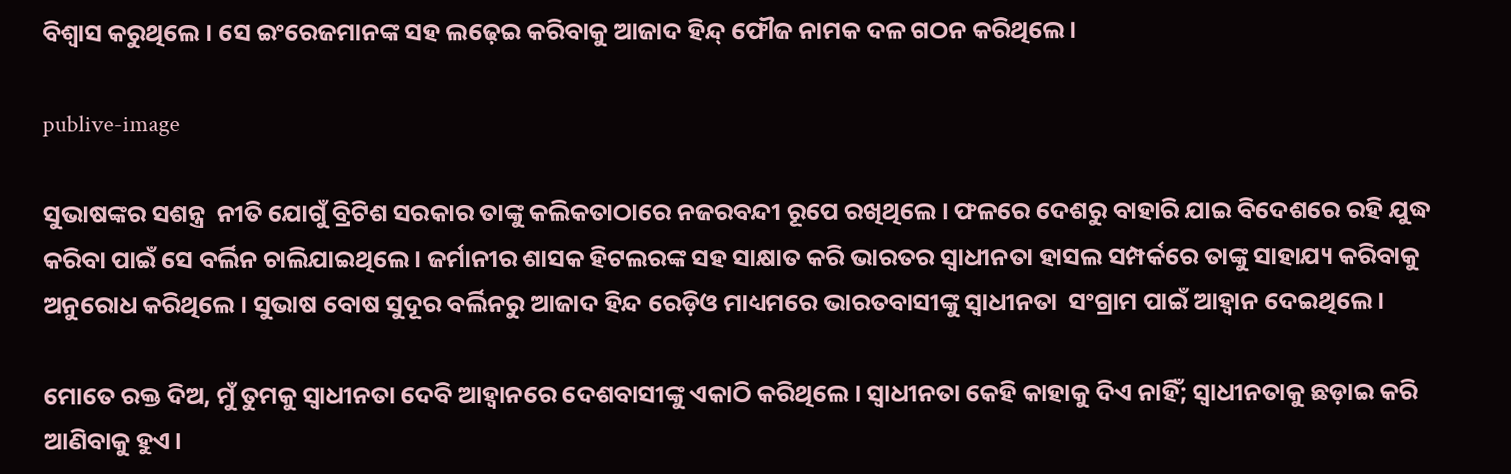ବିଶ୍ଵାସ କରୁଥିଲେ । ସେ ଇଂରେଜମାନଙ୍କ ସହ ଲଢ଼େଇ କରିବାକୁ ଆଜାଦ ହିନ୍ଦ୍‌ ଫୌଜ ନାମକ ଦଳ ଗଠନ କରିଥିଲେ।

publive-image

ସୁଭାଷଙ୍କର ସଶନ୍ତ୍ର  ନୀତି ଯୋଗୁଁ ବ୍ରିଟିଶ ସରକାର ତାଙ୍କୁ କଲିକତାଠାରେ ନଜରବନ୍ଦୀ ରୂପେ ରଖିଥିଲେ । ଫଳରେ ଦେଶରୁ ବାହାରି ଯାଇ ବିଦେଶରେ ରହି ଯୁଦ୍ଧ କରିବା ପାଇଁ ସେ ବର୍ଲିନ ଚାଲିଯାଇଥିଲେ । ଜର୍ମାନୀର ଶାସକ ହିଟଲରଙ୍କ ସହ ସାକ୍ଷାତ କରି ଭାରତର ସ୍ଵାଧୀନତା ହାସଲ ସମ୍ପର୍କରେ ତାଙ୍କୁ ସାହାଯ୍ୟ କରିବାକୁ ଅନୁରୋଧ କରିଥିଲେ । ସୁଭାଷ ବୋଷ ସୁଦୂର ବର୍ଲିନରୁ ଆଜାଦ ହିନ୍ଦ ରେଡ଼ିଓ ମାଧ୍ୟମରେ ଭାରତବାସୀଙ୍କୁ ସ୍ୱାଧୀନତା  ସଂଗ୍ରାମ ପାଇଁ ଆହ୍ଵାନ ଦେଇଥିଲେ ।

ମୋତେ ରକ୍ତ ଦିଅ, ମୁଁ ତୁମକୁ ସ୍ଵାଧୀନତା ଦେବି ଆହ୍ଵାନରେ ଦେଶବାସୀଙ୍କୁ ଏକାଠି କରିଥିଲେ । ସ୍ୱାଧୀନତା କେହି କାହାକୁ ଦିଏ ନାହିଁ; ସ୍ୱାଧୀନତାକୁ ଛଡ଼ାଇ କରି ଆଣିବାକୁ ହୁଏ।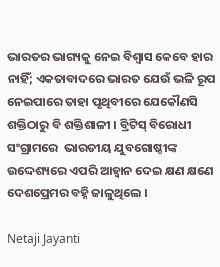ଭାରତର ଭାଗ୍ୟକୁ ନେଇ ବିଶ୍ୱାସ କେବେ ହାର ନାହିଁ; ଏକତାବାଦରେ ଭାରତ ଯେଉଁ ଭଳି ରୂପ ନେଇପାରେ ତାହା ପୃଥିବୀରେ ଯେକୌଣସି ଶକ୍ତିଠାରୁ ବି ଶକ୍ତିଶାଳୀ । ବ୍ରିଟିସ୍ ବିରୋଧୀ ସଂଗ୍ରାମରେ  ଭାରତୀୟ ଯୁବଗୋଷ୍ଠୀଙ୍କ ଉଦ୍ଦେଶ୍ୟରେ ଏପରି ଆହ୍ୱାନ ଦେଇ କ୍ଷଣ କ୍ଷଣେ ଦେଶପ୍ରେମର ବହ୍ନି ଜାଳୁଥିଲେ ।

Netaji Jayanti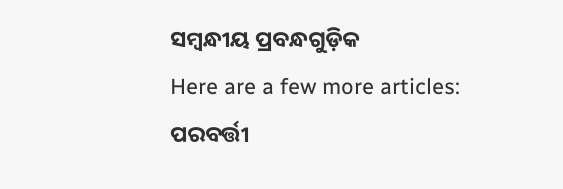ସମ୍ବନ୍ଧୀୟ ପ୍ରବନ୍ଧଗୁଡ଼ିକ
Here are a few more articles:
ପରବର୍ତ୍ତୀ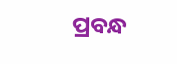ପ୍ରବନ୍ଧ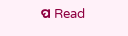ପ Read